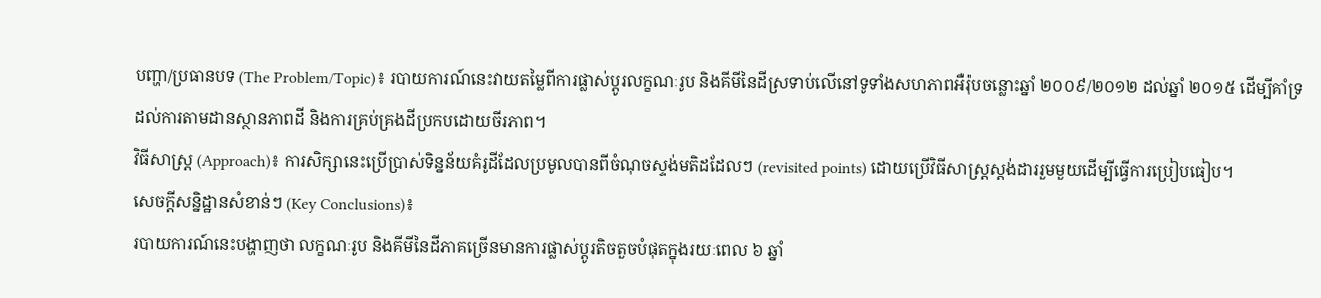បញ្ហា/ប្រធានបទ (The Problem/Topic)៖ របាយការណ៍នេះវាយតម្លៃពីការផ្លាស់ប្តូរលក្ខណៈរូប និងគីមីនៃដីស្រទាប់លើនៅទូទាំងសហភាពអឺរ៉ុបចន្លោះឆ្នាំ ២០០៩/២០១២ ដល់ឆ្នាំ ២០១៥ ដើម្បីគាំទ្រដល់ការតាមដានស្ថានភាពដី និងការគ្រប់គ្រងដីប្រកបដោយចីរភាព។
វិធីសាស្ត្រ (Approach)៖ ការសិក្សានេះប្រើប្រាស់ទិន្នន័យគំរូដីដែលប្រមូលបានពីចំណុចស្ទង់មតិដដែលៗ (revisited points) ដោយប្រើវិធីសាស្ត្រស្តង់ដាររួមមួយដើម្បីធ្វើការប្រៀបធៀប។
សេចក្តីសន្និដ្ឋានសំខាន់ៗ (Key Conclusions)៖
របាយការណ៍នេះបង្ហាញថា លក្ខណៈរូប និងគីមីនៃដីភាគច្រើនមានការផ្លាស់ប្តូរតិចតួចបំផុតក្នុងរយៈពេល ៦ ឆ្នាំ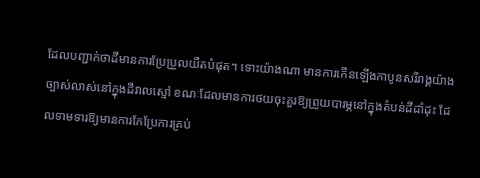ដែលបញ្ជាក់ថាដីមានការប្រែប្រួលយឺតបំផុត។ ទោះយ៉ាងណា មានការកើនឡើងកាបូនសរីរាង្គយ៉ាងច្បាស់លាស់នៅក្នុងដីវាលស្មៅ ខណៈដែលមានការថយចុះគួរឱ្យព្រួយបារម្ភនៅក្នុងតំបន់ដីដាំដុះ ដែលទាមទារឱ្យមានការកែប្រែការគ្រប់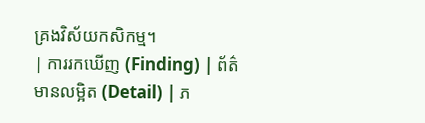គ្រងវិស័យកសិកម្ម។
| ការរកឃើញ (Finding) | ព័ត៌មានលម្អិត (Detail) | ភ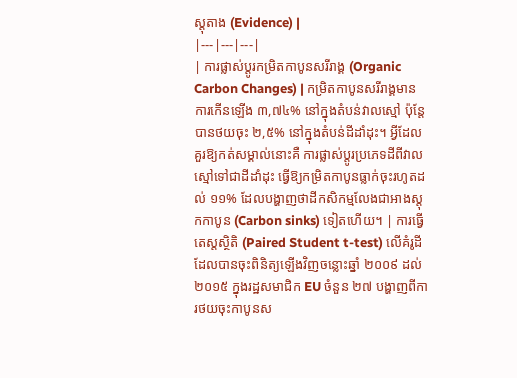ស្តុតាង (Evidence) |
|---|---|---|
| ការផ្លាស់ប្តូរកម្រិតកាបូនសរីរាង្គ (Organic Carbon Changes) | កម្រិតកាបូនសរីរាង្គមានការកើនឡើង ៣,៧៤% នៅក្នុងតំបន់វាលស្មៅ ប៉ុន្តែបានថយចុះ ២,៥% នៅក្នុងតំបន់ដីដាំដុះ។ អ្វីដែលគួរឱ្យកត់សម្គាល់នោះគឺ ការផ្លាស់ប្តូរប្រភេទដីពីវាលស្មៅទៅជាដីដាំដុះ ធ្វើឱ្យកម្រិតកាបូនធ្លាក់ចុះរហូតដល់ ១១% ដែលបង្ហាញថាដីកសិកម្មលែងជាអាងស្តុកកាបូន (Carbon sinks) ទៀតហើយ។ | ការធ្វើតេស្តស្ថិតិ (Paired Student t-test) លើគំរូដីដែលបានចុះពិនិត្យឡើងវិញចន្លោះឆ្នាំ ២០០៩ ដល់ ២០១៥ ក្នុងរដ្ឋសមាជិក EU ចំនួន ២៧ បង្ហាញពីការថយចុះកាបូនស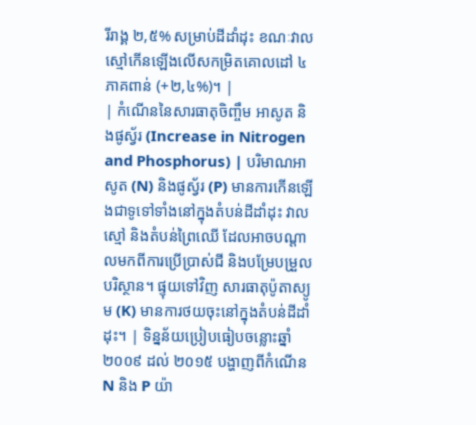រីរាង្គ ២,៥% សម្រាប់ដីដាំដុះ ខណៈវាលស្មៅកើនឡើងលើសកម្រិតគោលដៅ ៤ ភាគពាន់ (+២,៤%)។ |
| កំណើននៃសារធាតុចិញ្ចឹម អាសូត និងផូស្វ័រ (Increase in Nitrogen and Phosphorus) | បរិមាណអាសូត (N) និងផូស្វ័រ (P) មានការកើនឡើងជាទូទៅទាំងនៅក្នុងតំបន់ដីដាំដុះ វាលស្មៅ និងតំបន់ព្រៃឈើ ដែលអាចបណ្តាលមកពីការប្រើប្រាស់ជី និងបម្រែបម្រួលបរិស្ថាន។ ផ្ទុយទៅវិញ សារធាតុប៉ូតាស្យូម (K) មានការថយចុះនៅក្នុងតំបន់ដីដាំដុះ។ | ទិន្នន័យប្រៀបធៀបចន្លោះឆ្នាំ ២០០៩ ដល់ ២០១៥ បង្ហាញពីកំណើន N និង P យ៉ា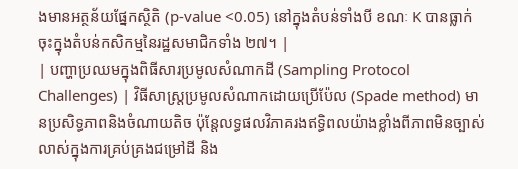ងមានអត្ថន័យផ្នែកស្ថិតិ (p-value <0.05) នៅក្នុងតំបន់ទាំងបី ខណៈ K បានធ្លាក់ចុះក្នុងតំបន់កសិកម្មនៃរដ្ឋសមាជិកទាំង ២៧។ |
| បញ្ហាប្រឈមក្នុងពិធីសារប្រមូលសំណាកដី (Sampling Protocol Challenges) | វិធីសាស្ត្រប្រមូលសំណាកដោយប្រើប៉ែល (Spade method) មានប្រសិទ្ធភាពនិងចំណាយតិច ប៉ុន្តែលទ្ធផលវិភាគរងឥទ្ធិពលយ៉ាងខ្លាំងពីភាពមិនច្បាស់លាស់ក្នុងការគ្រប់គ្រងជម្រៅដី និង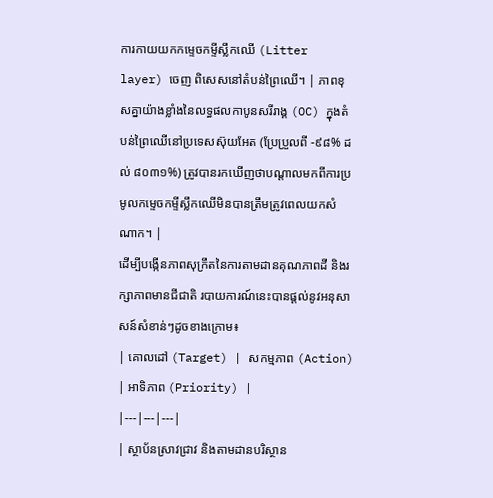ការកាយយកកម្ទេចកម្ទីស្លឹកឈើ (Litter layer) ចេញ ពិសេសនៅតំបន់ព្រៃឈើ។ | ភាពខុសគ្នាយ៉ាងខ្លាំងនៃលទ្ធផលកាបូនសរីរាង្គ (OC) ក្នុងតំបន់ព្រៃឈើនៅប្រទេសស៊ុយអែត (ប្រែប្រួលពី -៩៨% ដល់ ៨០៣១%) ត្រូវបានរកឃើញថាបណ្តាលមកពីការប្រមូលកម្ទេចកម្ទីស្លឹកឈើមិនបានត្រឹមត្រូវពេលយកសំណាក។ |
ដើម្បីបង្កើនភាពសុក្រឹតនៃការតាមដានគុណភាពដី និងរក្សាភាពមានជីជាតិ របាយការណ៍នេះបានផ្តល់នូវអនុសាសន៍សំខាន់ៗដូចខាងក្រោម៖
| គោលដៅ (Target) | សកម្មភាព (Action) | អាទិភាព (Priority) |
|---|---|---|
| ស្ថាប័នស្រាវជ្រាវ និងតាមដានបរិស្ថាន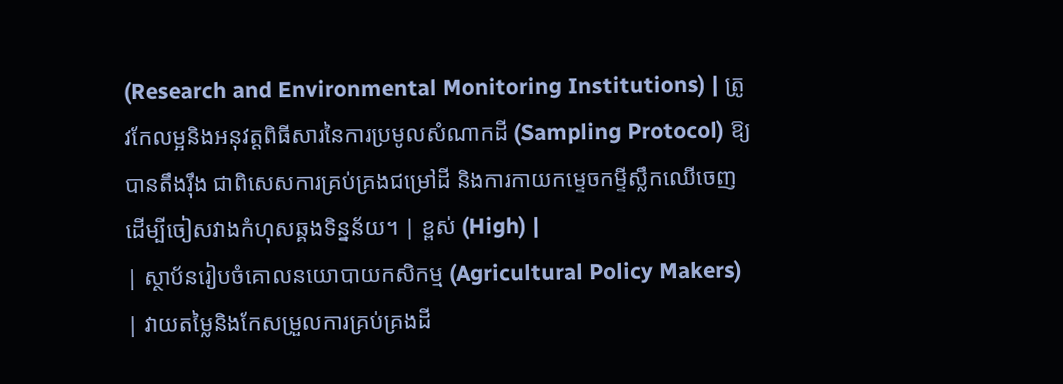(Research and Environmental Monitoring Institutions) | ត្រូវកែលម្អនិងអនុវត្តពិធីសារនៃការប្រមូលសំណាកដី (Sampling Protocol) ឱ្យបានតឹងរ៉ឹង ជាពិសេសការគ្រប់គ្រងជម្រៅដី និងការកាយកម្ទេចកម្ទីស្លឹកឈើចេញ ដើម្បីចៀសវាងកំហុសឆ្គងទិន្នន័យ។ | ខ្ពស់ (High) |
| ស្ថាប័នរៀបចំគោលនយោបាយកសិកម្ម (Agricultural Policy Makers) | វាយតម្លៃនិងកែសម្រួលការគ្រប់គ្រងដី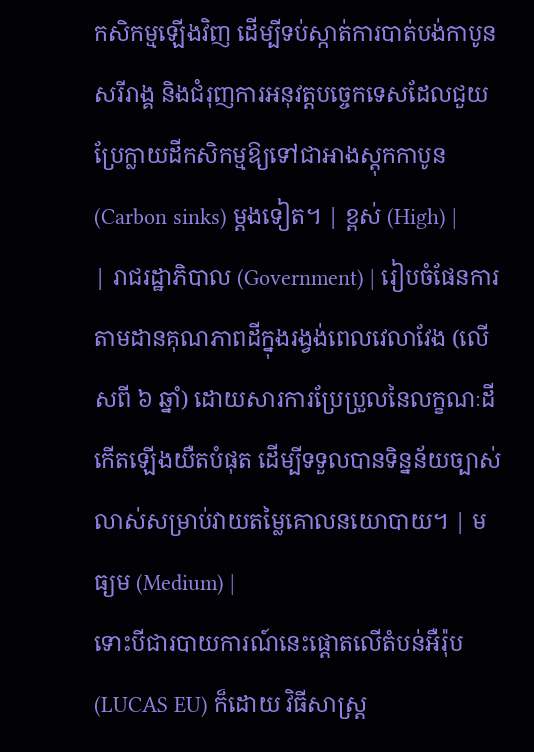កសិកម្មឡើងវិញ ដើម្បីទប់ស្កាត់ការបាត់បង់កាបូនសរីរាង្គ និងជំរុញការអនុវត្តបច្ចេកទេសដែលជួយប្រែក្លាយដីកសិកម្មឱ្យទៅជាអាងស្តុកកាបូន (Carbon sinks) ម្តងទៀត។ | ខ្ពស់ (High) |
| រាជរដ្ឋាភិបាល (Government) | រៀបចំផែនការតាមដានគុណភាពដីក្នុងរង្វង់ពេលវេលាវែង (លើសពី ៦ ឆ្នាំ) ដោយសារការប្រែប្រួលនៃលក្ខណៈដីកើតឡើងយឺតបំផុត ដើម្បីទទួលបានទិន្នន័យច្បាស់លាស់សម្រាប់វាយតម្លៃគោលនយោបាយ។ | មធ្យម (Medium) |
ទោះបីជារបាយការណ៍នេះផ្តោតលើតំបន់អឺរ៉ុប (LUCAS EU) ក៏ដោយ វិធីសាស្ត្រ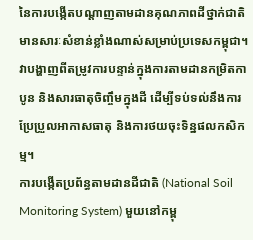នៃការបង្កើតបណ្តាញតាមដានគុណភាពដីថ្នាក់ជាតិមានសារៈសំខាន់ខ្លាំងណាស់សម្រាប់ប្រទេសកម្ពុជា។ វាបង្ហាញពីតម្រូវការបន្ទាន់ក្នុងការតាមដានកម្រិតកាបូន និងសារធាតុចិញ្ចឹមក្នុងដី ដើម្បីទប់ទល់នឹងការប្រែប្រួលអាកាសធាតុ និងការថយចុះទិន្នផលកសិកម្ម។
ការបង្កើតប្រព័ន្ធតាមដានដីជាតិ (National Soil Monitoring System) មួយនៅកម្ពុ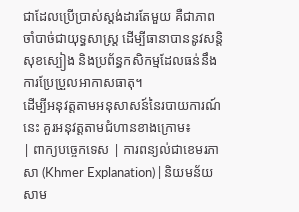ជាដែលប្រើប្រាស់ស្តង់ដារតែមួយ គឺជាភាពចាំបាច់ជាយុទ្ធសាស្ត្រ ដើម្បីធានាបាននូវសន្តិសុខស្បៀង និងប្រព័ន្ធកសិកម្មដែលធន់នឹងការប្រែប្រួលអាកាសធាតុ។
ដើម្បីអនុវត្តតាមអនុសាសន៍នៃរបាយការណ៍នេះ គួរអនុវត្តតាមជំហានខាងក្រោម៖
| ពាក្យបច្ចេកទេស | ការពន្យល់ជាខេមរភាសា (Khmer Explanation) | និយមន័យសាម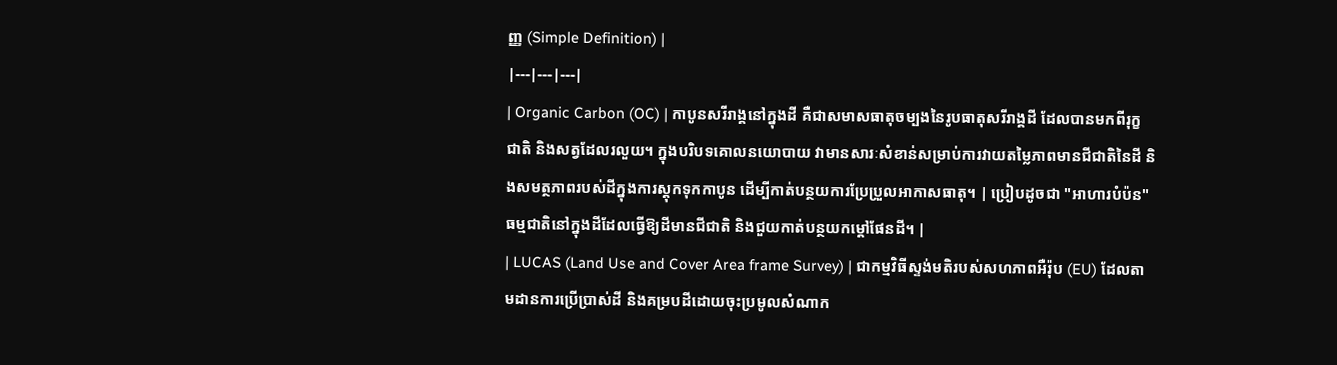ញ្ញ (Simple Definition) |
|---|---|---|
| Organic Carbon (OC) | កាបូនសរីរាង្គនៅក្នុងដី គឺជាសមាសធាតុចម្បងនៃរូបធាតុសរីរាង្គដី ដែលបានមកពីរុក្ខជាតិ និងសត្វដែលរលួយ។ ក្នុងបរិបទគោលនយោបាយ វាមានសារៈសំខាន់សម្រាប់ការវាយតម្លៃភាពមានជីជាតិនៃដី និងសមត្ថភាពរបស់ដីក្នុងការស្តុកទុកកាបូន ដើម្បីកាត់បន្ថយការប្រែប្រួលអាកាសធាតុ។ | ប្រៀបដូចជា "អាហារបំប៉ន" ធម្មជាតិនៅក្នុងដីដែលធ្វើឱ្យដីមានជីជាតិ និងជួយកាត់បន្ថយកម្តៅផែនដី។ |
| LUCAS (Land Use and Cover Area frame Survey) | ជាកម្មវិធីស្ទង់មតិរបស់សហភាពអឺរ៉ុប (EU) ដែលតាមដានការប្រើប្រាស់ដី និងគម្របដីដោយចុះប្រមូលសំណាក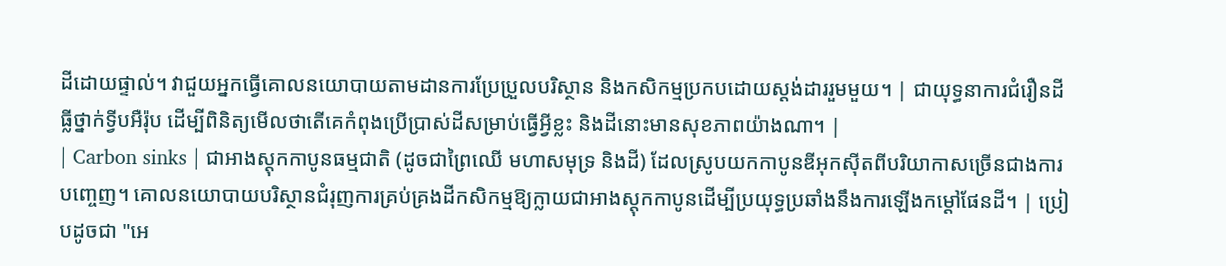ដីដោយផ្ទាល់។ វាជួយអ្នកធ្វើគោលនយោបាយតាមដានការប្រែប្រួលបរិស្ថាន និងកសិកម្មប្រកបដោយស្តង់ដាររួមមួយ។ | ជាយុទ្ធនាការជំរឿនដីធ្លីថ្នាក់ទ្វីបអឺរ៉ុប ដើម្បីពិនិត្យមើលថាតើគេកំពុងប្រើប្រាស់ដីសម្រាប់ធ្វើអ្វីខ្លះ និងដីនោះមានសុខភាពយ៉ាងណា។ |
| Carbon sinks | ជាអាងស្តុកកាបូនធម្មជាតិ (ដូចជាព្រៃឈើ មហាសមុទ្រ និងដី) ដែលស្រូបយកកាបូនឌីអុកស៊ីតពីបរិយាកាសច្រើនជាងការបញ្ចេញ។ គោលនយោបាយបរិស្ថានជំរុញការគ្រប់គ្រងដីកសិកម្មឱ្យក្លាយជាអាងស្តុកកាបូនដើម្បីប្រយុទ្ធប្រឆាំងនឹងការឡើងកម្តៅផែនដី។ | ប្រៀបដូចជា "អេ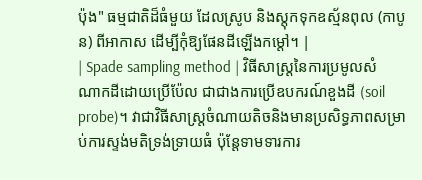ប៉ុង" ធម្មជាតិដ៏ធំមួយ ដែលស្រូប និងស្តុកទុកឧស្ម័នពុល (កាបូន) ពីអាកាស ដើម្បីកុំឱ្យផែនដីឡើងកម្តៅ។ |
| Spade sampling method | វិធីសាស្ត្រនៃការប្រមូលសំណាកដីដោយប្រើប៉ែល ជាជាងការប្រើឧបករណ៍ខួងដី (soil probe)។ វាជាវិធីសាស្ត្រចំណាយតិចនិងមានប្រសិទ្ធភាពសម្រាប់ការស្ទង់មតិទ្រង់ទ្រាយធំ ប៉ុន្តែទាមទារការ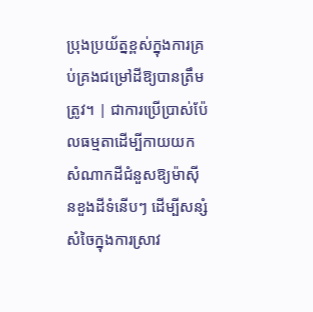ប្រុងប្រយ័ត្នខ្ពស់ក្នុងការគ្រប់គ្រងជម្រៅដីឱ្យបានត្រឹមត្រូវ។ | ជាការប្រើប្រាស់ប៉ែលធម្មតាដើម្បីកាយយកសំណាកដីជំនួសឱ្យម៉ាស៊ីនខួងដីទំនើបៗ ដើម្បីសន្សំសំចៃក្នុងការស្រាវ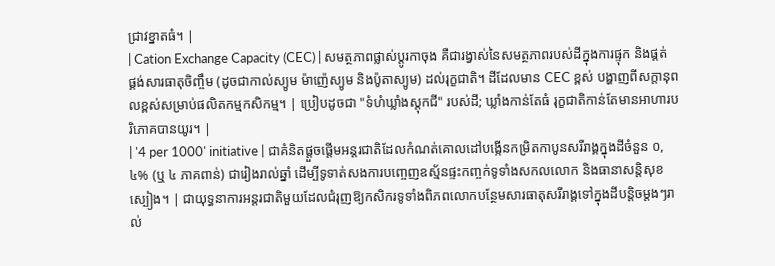ជ្រាវខ្នាតធំ។ |
| Cation Exchange Capacity (CEC) | សមត្ថភាពផ្លាស់ប្តូរកាចុង គឺជារង្វាស់នៃសមត្ថភាពរបស់ដីក្នុងការផ្ទុក និងផ្គត់ផ្គង់សារធាតុចិញ្ចឹម (ដូចជាកាល់ស្យូម ម៉ាញ៉េស្យូម និងប៉ូតាស្យូម) ដល់រុក្ខជាតិ។ ដីដែលមាន CEC ខ្ពស់ បង្ហាញពីសក្តានុពលខ្ពស់សម្រាប់ផលិតកម្មកសិកម្ម។ | ប្រៀបដូចជា "ទំហំឃ្លាំងស្តុកជី" របស់ដី; ឃ្លាំងកាន់តែធំ រុក្ខជាតិកាន់តែមានអាហារបរិភោគបានយូរ។ |
| '4 per 1000' initiative | ជាគំនិតផ្តួចផ្តើមអន្តរជាតិដែលកំណត់គោលដៅបង្កើនកម្រិតកាបូនសរីរាង្គក្នុងដីចំនួន ០,៤% (ឬ ៤ ភាគពាន់) ជារៀងរាល់ឆ្នាំ ដើម្បីទូទាត់សងការបញ្ចេញឧស្ម័នផ្ទះកញ្ចក់ទូទាំងសកលលោក និងធានាសន្តិសុខស្បៀង។ | ជាយុទ្ធនាការអន្តរជាតិមួយដែលជំរុញឱ្យកសិករទូទាំងពិភពលោកបន្ថែមសារធាតុសរីរាង្គទៅក្នុងដីបន្តិចម្តងៗរាល់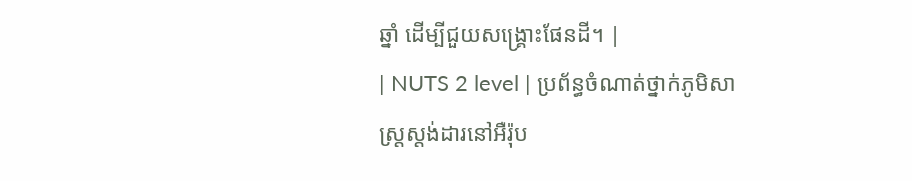ឆ្នាំ ដើម្បីជួយសង្គ្រោះផែនដី។ |
| NUTS 2 level | ប្រព័ន្ធចំណាត់ថ្នាក់ភូមិសាស្ត្រស្តង់ដារនៅអឺរ៉ុប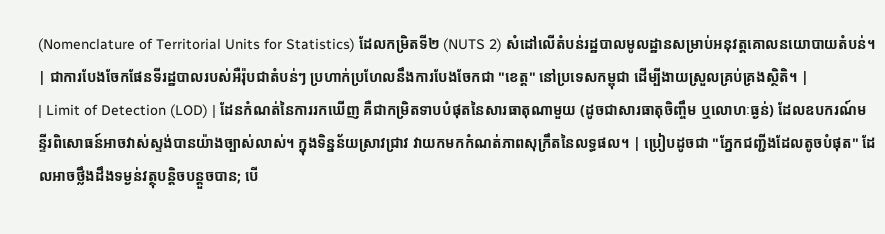(Nomenclature of Territorial Units for Statistics) ដែលកម្រិតទី២ (NUTS 2) សំដៅលើតំបន់រដ្ឋបាលមូលដ្ឋានសម្រាប់អនុវត្តគោលនយោបាយតំបន់។ | ជាការបែងចែកផែនទីរដ្ឋបាលរបស់អឺរ៉ុបជាតំបន់ៗ ប្រហាក់ប្រហែលនឹងការបែងចែកជា "ខេត្ត" នៅប្រទេសកម្ពុជា ដើម្បីងាយស្រួលគ្រប់គ្រងស្ថិតិ។ |
| Limit of Detection (LOD) | ដែនកំណត់នៃការរកឃើញ គឺជាកម្រិតទាបបំផុតនៃសារធាតុណាមួយ (ដូចជាសារធាតុចិញ្ចឹម ឬលោហៈធ្ងន់) ដែលឧបករណ៍មន្ទីរពិសោធន៍អាចវាស់ស្ទង់បានយ៉ាងច្បាស់លាស់។ ក្នុងទិន្នន័យស្រាវជ្រាវ វាយកមកកំណត់ភាពសុក្រឹតនៃលទ្ធផល។ | ប្រៀបដូចជា "ភ្នែកជញ្ជីងដែលតូចបំផុត" ដែលអាចថ្លឹងដឹងទម្ងន់វត្ថុបន្តិចបន្តួចបាន; បើ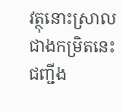វត្ថុនោះស្រាលជាងកម្រិតនេះ ជញ្ជីង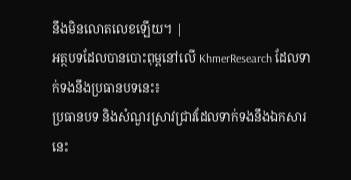នឹងមិនលោតលេខឡើយ។ |
អត្ថបទដែលបានបោះពុម្ពនៅលើ KhmerResearch ដែលទាក់ទងនឹងប្រធានបទនេះ៖
ប្រធានបទ និងសំណួរស្រាវជ្រាវដែលទាក់ទងនឹងឯកសារនេះ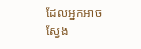ដែលអ្នកអាចស្វែង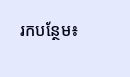រកបន្ថែម៖